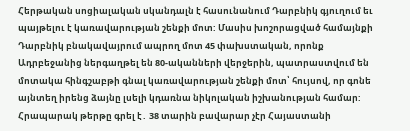Հերթական սոցիալական սկանդալն է հասունանում Դարբնիկ գյուղում եւ պայթելու է կառավարության շենքի մոտ: Մասիս խոշորացված համայնքի Դարբնիկ բնակավայրում ապրող մոտ 45 փախստական, որոնք Ադրբեջանից ներգաղթել են 80-ականների վերջերին, պատրաստվում են մոտակա հինգշաբթի գնալ կառավարության շենքի մոտ՝ հույսով, որ գոնե այնտեղ իրենց ձայնը լսելի կդառնա նիկոլական իշխանության համար:
Հրապարակ թերթը գրել է․ 38 տարին բավարար չէր Հայաստանի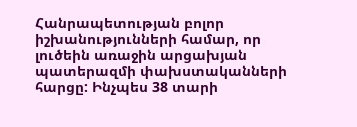Հանրապետության բոլոր իշխանությունների համար, որ լուծեին առաջին արցախյան պատերազմի փախստականների հարցը: Ինչպես 38 տարի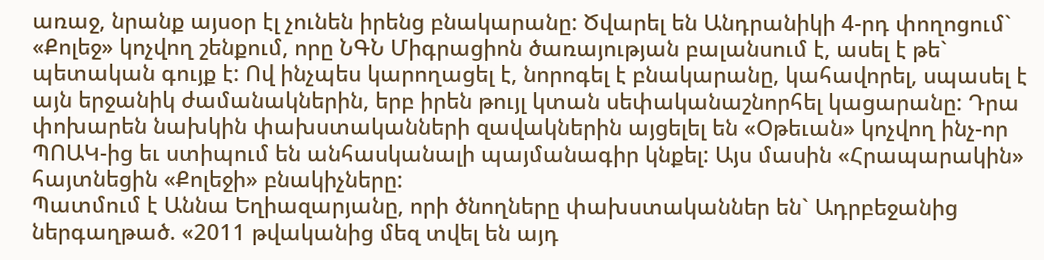առաջ, նրանք այսօր էլ չունեն իրենց բնակարանը: Ծվարել են Անդրանիկի 4-րդ փողոցում` «Քոլեջ» կոչվող շենքում, որը ՆԳՆ Միգրացիոն ծառայության բալանսում է, ասել է թե` պետական գույք է: Ով ինչպես կարողացել է, նորոգել է բնակարանը, կահավորել, սպասել է այն երջանիկ ժամանակներին, երբ իրեն թույլ կտան սեփականաշնորհել կացարանը: Դրա փոխարեն նախկին փախստականների զավակներին այցելել են «Օթեւան» կոչվող ինչ-որ ՊՈԱԿ-ից եւ ստիպում են անհասկանալի պայմանագիր կնքել: Այս մասին «Հրապարակին» հայտնեցին «Քոլեջի» բնակիչները:
Պատմում է Աննա Եղիազարյանը, որի ծնողները փախստականներ են` Ադրբեջանից ներգաղթած. «2011 թվականից մեզ տվել են այդ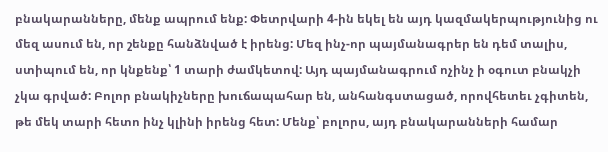բնակարանները, մենք ապրում ենք: Փետրվարի 4-ին եկել են այդ կազմակերպությունից ու մեզ ասում են, որ շենքը հանձնված է իրենց: Մեզ ինչ-որ պայմանագրեր են դեմ տալիս, ստիպում են, որ կնքենք՝ 1 տարի ժամկետով: Այդ պայմանագրում ոչինչ ի օգուտ բնակչի չկա գրված: Բոլոր բնակիչները խուճապահար են, անհանգստացած, որովհետեւ չգիտեն, թե մեկ տարի հետո ինչ կլինի իրենց հետ: Մենք՝ բոլորս, այդ բնակարանների համար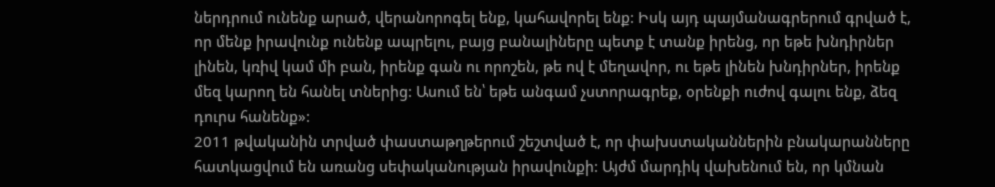ներդրում ունենք արած, վերանորոգել ենք, կահավորել ենք: Իսկ այդ պայմանագրերում գրված է, որ մենք իրավունք ունենք ապրելու, բայց բանալիները պետք է տանք իրենց, որ եթե խնդիրներ լինեն, կռիվ կամ մի բան, իրենք գան ու որոշեն, թե ով է մեղավոր, ու եթե լինեն խնդիրներ, իրենք մեզ կարող են հանել տներից: Ասում են՝ եթե անգամ չստորագրեք, օրենքի ուժով գալու ենք, ձեզ դուրս հանենք»:
2011 թվականին տրված փաստաթղթերում շեշտված է, որ փախստականներին բնակարանները հատկացվում են առանց սեփականության իրավունքի: Այժմ մարդիկ վախենում են, որ կմնան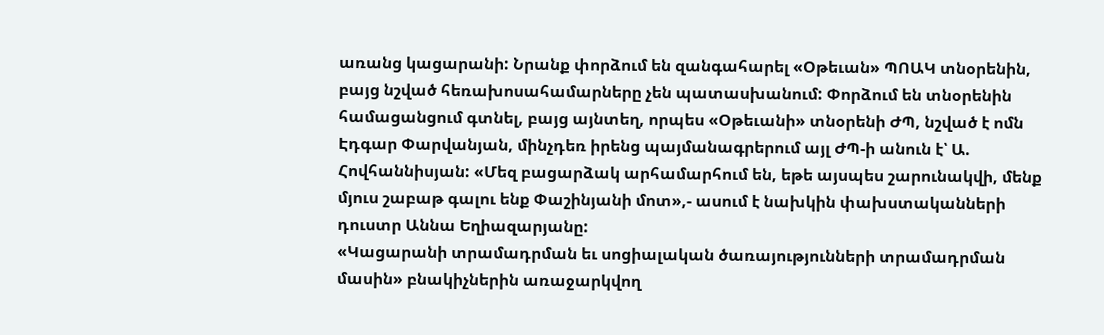առանց կացարանի: Նրանք փորձում են զանգահարել «Օթեւան» ՊՈԱԿ տնօրենին, բայց նշված հեռախոսահամարները չեն պատասխանում: Փորձում են տնօրենին համացանցում գտնել, բայց այնտեղ, որպես «Օթեւանի» տնօրենի ԺՊ, նշված է ոմն Էդգար Փարվանյան, մինչդեռ իրենց պայմանագրերում այլ ԺՊ-ի անուն է՝ Ա. Հովհաննիսյան: «Մեզ բացարձակ արհամարհում են, եթե այսպես շարունակվի, մենք մյուս շաբաթ գալու ենք Փաշինյանի մոտ»,- ասում է նախկին փախստականների դուստր Աննա Եղիազարյանը:
«Կացարանի տրամադրման եւ սոցիալական ծառայությունների տրամադրման մասին» բնակիչներին առաջարկվող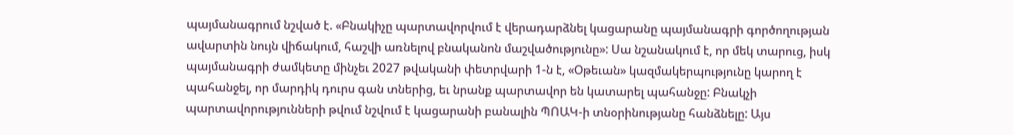պայմանագրում նշված է. «Բնակիչը պարտավորվում է վերադարձնել կացարանը պայմանագրի գործողության ավարտին նույն վիճակում, հաշվի առնելով բնականոն մաշվածությունը»: Սա նշանակում է, որ մեկ տարուց, իսկ պայմանագրի ժամկետը մինչեւ 2027 թվականի փետրվարի 1-ն է, «Օթեւան» կազմակերպությունը կարող է պահանջել, որ մարդիկ դուրս գան տներից, եւ նրանք պարտավոր են կատարել պահանջը: Բնակչի պարտավորությունների թվում նշվում է կացարանի բանալին ՊՈԱԿ-ի տնօրինությանը հանձնելը: Այս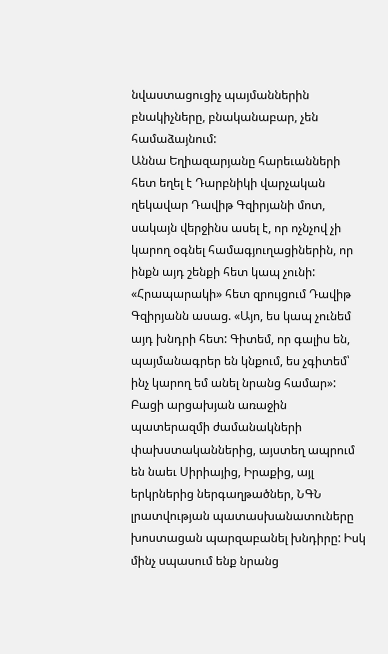նվաստացուցիչ պայմաններին բնակիչները, բնականաբար, չեն համաձայնում:
Աննա Եղիազարյանը հարեւանների հետ եղել է Դարբնիկի վարչական ղեկավար Դավիթ Գզիրյանի մոտ, սակայն վերջինս ասել է, որ ոչնչով չի կարող օգնել համագյուղացիներին, որ ինքն այդ շենքի հետ կապ չունի: «Հրապարակի» հետ զրույցում Դավիթ Գզիրյանն ասաց. «Այո, ես կապ չունեմ այդ խնդրի հետ: Գիտեմ, որ գալիս են, պայմանագրեր են կնքում, ես չգիտեմ՝ ինչ կարող եմ անել նրանց համար»:
Բացի արցախյան առաջին պատերազմի ժամանակների փախստականներից, այստեղ ապրում են նաեւ Սիրիայից, Իրաքից, այլ երկրներից ներգաղթածներ, ՆԳՆ լրատվության պատասխանատուները խոստացան պարզաբանել խնդիրը: Իսկ մինչ սպասում ենք նրանց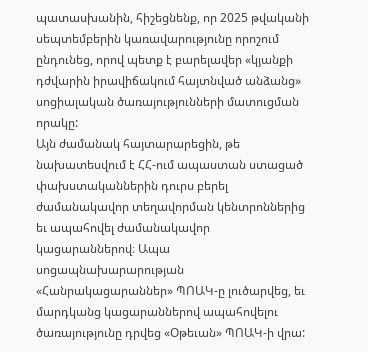պատասխանին, հիշեցնենք, որ 2025 թվականի սեպտեմբերին կառավարությունը որոշում ընդունեց, որով պետք է բարելավեր «կյանքի դժվարին իրավիճակում հայտնված անձանց» սոցիալական ծառայությունների մատուցման որակը:
Այն ժամանակ հայտարարեցին, թե նախատեսվում է ՀՀ-ում ապաստան ստացած փախստականներին դուրս բերել ժամանակավոր տեղավորման կենտրոններից եւ ապահովել ժամանակավոր կացարաններով։ Ապա սոցապնախարարության «Հանրակացարաններ» ՊՈԱԿ-ը լուծարվեց, եւ մարդկանց կացարաններով ապահովելու ծառայությունը դրվեց «Օթեւան» ՊՈԱԿ-ի վրա: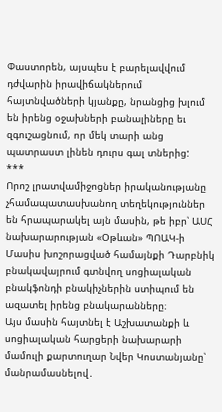Փաստորեն, այսպես է բարելավվում դժվարին իրավիճակներում հայտնվածների կյանքը, նրանցից խլում են իրենց օջախների բանալիները եւ զգուշացնում, որ մեկ տարի անց պատրաստ լինեն դուրս գալ տներից:
***
Որոշ լրատվամիջոցներ իրականությանը չհամապատասխանող տեղեկություններ են հրապարակել այն մասին, թե իբր՝ ԱՍՀ նախարարության «Օթևան» ՊՈԱԿ-ի Մասիս խոշորացված համայնքի Դարբնիկ բնակավայրում գտնվող սոցիալական բնակֆոնդի բնակիչներին ստիպում են ազատել իրենց բնակարանները։
Այս մասին հայտնել է Աշխատանքի և սոցիալական հարցերի նախարարի մամուլի քարտուղար Նվեր Կոստանյանը՝ մանրամասնելով․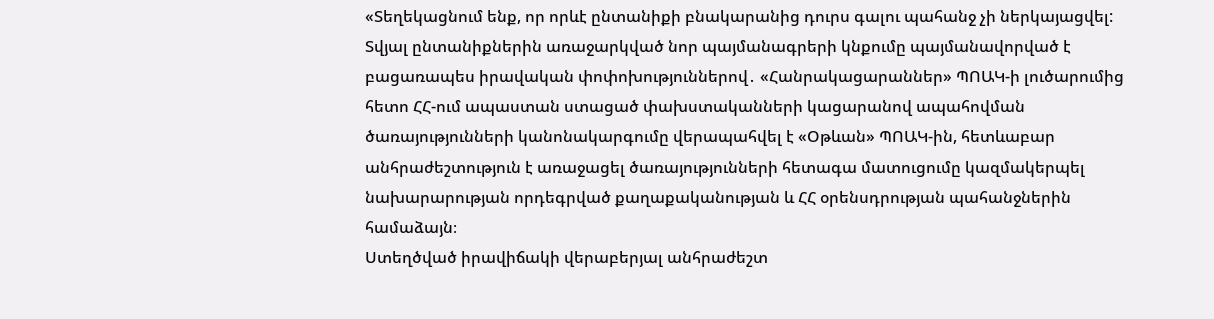«Տեղեկացնում ենք, որ որևէ ընտանիքի բնակարանից դուրս գալու պահանջ չի ներկայացվել:
Տվյալ ընտանիքներին առաջարկված նոր պայմանագրերի կնքումը պայմանավորված է բացառապես իրավական փոփոխություններով․ «Հանրակացարաններ» ՊՈԱԿ-ի լուծարումից հետո ՀՀ-ում ապաստան ստացած փախստականների կացարանով ապահովման ծառայությունների կանոնակարգումը վերապահվել է «Օթևան» ՊՈԱԿ-ին, հետևաբար անհրաժեշտություն է առաջացել ծառայությունների հետագա մատուցումը կազմակերպել նախարարության որդեգրված քաղաքականության և ՀՀ օրենսդրության պահանջներին համաձայն։
Ստեղծված իրավիճակի վերաբերյալ անհրաժեշտ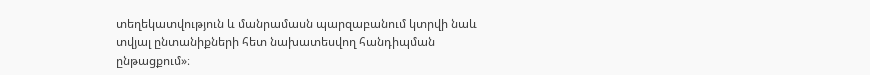տեղեկատվություն և մանրամասն պարզաբանում կտրվի նաև տվյալ ընտանիքների հետ նախատեսվող հանդիպման ընթացքում»։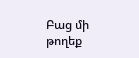Բաց մի թողեք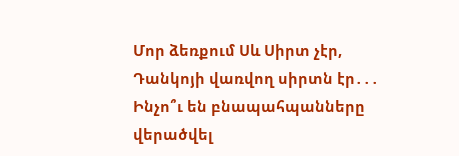Մոր ձեռքում Սև Սիրտ չէր, Դանկոյի վառվող սիրտն էր․․․
Ինչո՞ւ են բնապահպանները վերածվել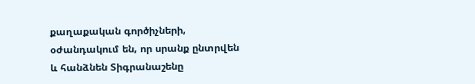քաղաքական գործիչների, օժանդակում են, որ սրանք ընտրվեն և հանձնեն Տիգրանաշենը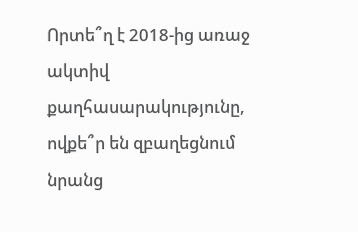Որտե՞ղ է 2018-ից առաջ ակտիվ քաղհասարակությունը, ովքե՞ր են զբաղեցնում նրանց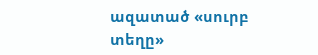ազատած «սուրբ տեղը»